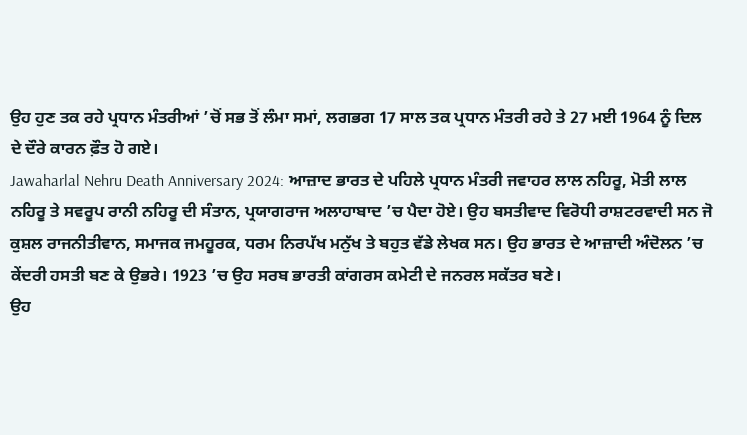ਉਹ ਹੁਣ ਤਕ ਰਹੇ ਪ੍ਰਧਾਨ ਮੰਤਰੀਆਂ ’ਚੋਂ ਸਭ ਤੋਂ ਲੰਮਾ ਸਮਾਂ, ਲਗਭਗ 17 ਸਾਲ ਤਕ ਪ੍ਰਧਾਨ ਮੰਤਰੀ ਰਹੇ ਤੇ 27 ਮਈ 1964 ਨੂੰ ਦਿਲ ਦੇ ਦੌਰੇ ਕਾਰਨ ਫ਼ੌਤ ਹੋ ਗਏ।
Jawaharlal Nehru Death Anniversary 2024: ਆਜ਼ਾਦ ਭਾਰਤ ਦੇ ਪਹਿਲੇ ਪ੍ਰਧਾਨ ਮੰਤਰੀ ਜਵਾਹਰ ਲਾਲ ਨਹਿਰੂ, ਮੋਤੀ ਲਾਲ ਨਹਿਰੂ ਤੇ ਸਵਰੂਪ ਰਾਨੀ ਨਹਿਰੂ ਦੀ ਸੰਤਾਨ, ਪ੍ਰਯਾਗਰਾਜ ਅਲਾਹਾਬਾਦ ’ਚ ਪੈਦਾ ਹੋਏ। ਉਹ ਬਸਤੀਵਾਦ ਵਿਰੋਧੀ ਰਾਸ਼ਟਰਵਾਦੀ ਸਨ ਜੋ ਕੁਸ਼ਲ ਰਾਜਨੀਤੀਵਾਨ, ਸਮਾਜਕ ਜਮਹੂਰਕ, ਧਰਮ ਨਿਰਪੱਖ ਮਨੁੱਖ ਤੇ ਬਹੁਤ ਵੱਡੇ ਲੇਖਕ ਸਨ। ਉਹ ਭਾਰਤ ਦੇ ਆਜ਼ਾਦੀ ਅੰਦੋਲਨ ’ਚ ਕੇਂਦਰੀ ਹਸਤੀ ਬਣ ਕੇ ਉਭਰੇ। 1923 ’ਚ ਉਹ ਸਰਬ ਭਾਰਤੀ ਕਾਂਗਰਸ ਕਮੇਟੀ ਦੇ ਜਨਰਲ ਸਕੱਤਰ ਬਣੇ।
ਉਹ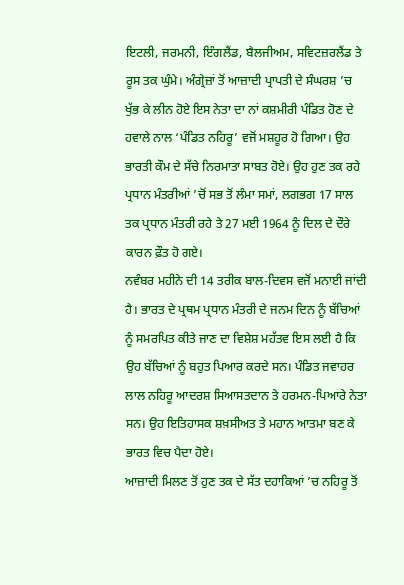ਇਟਲੀ, ਜਰਮਨੀ, ਇੰਗਲੈਂਡ, ਬੈਲਜੀਅਮ, ਸਵਿਟਜ਼ਰਲੈਂਡ ਤੇ ਰੂਸ ਤਕ ਘੁੰਮੇ। ਅੰਗ੍ਰੇਜ਼ਾਂ ਤੋਂ ਆਜ਼ਾਦੀ ਪ੍ਰਾਪਤੀ ਦੇ ਸੰਘਰਸ਼ ’ਚ ਖੁੱਭ ਕੇ ਲੀਨ ਹੋਏ ਇਸ ਨੇਤਾ ਦਾ ਨਾਂ ਕਸ਼ਮੀਰੀ ਪੰਡਿਤ ਹੋਣ ਦੇ ਹਵਾਲੇ ਨਾਲ ‘ਪੰਡਿਤ ਨਹਿਰੂ’ ਵਜੋਂ ਮਸ਼ਹੂਰ ਹੋ ਗਿਆ। ਉਹ ਭਾਰਤੀ ਕੌਮ ਦੇ ਸੱਚੇ ਨਿਰਮਾਤਾ ਸਾਬਤ ਹੋਏ। ਉਹ ਹੁਣ ਤਕ ਰਹੇ ਪ੍ਰਧਾਨ ਮੰਤਰੀਆਂ ’ਚੋਂ ਸਭ ਤੋਂ ਲੰਮਾ ਸਮਾਂ, ਲਗਭਗ 17 ਸਾਲ ਤਕ ਪ੍ਰਧਾਨ ਮੰਤਰੀ ਰਹੇ ਤੇ 27 ਮਈ 1964 ਨੂੰ ਦਿਲ ਦੇ ਦੌਰੇ ਕਾਰਨ ਫ਼ੌਤ ਹੋ ਗਏ।
ਨਵੰਬਰ ਮਹੀਨੇ ਦੀ 14 ਤਰੀਕ ਬਾਲ-ਦਿਵਸ ਵਜੋਂ ਮਨਾਈ ਜਾਂਦੀ ਹੈ। ਭਾਰਤ ਦੇ ਪ੍ਰਥਮ ਪ੍ਰਧਾਨ ਮੰਤਰੀ ਦੇ ਜਨਮ ਦਿਨ ਨੂੰ ਬੱਚਿਆਂ ਨੂੰ ਸਮਰਪਿਤ ਕੀਤੇ ਜਾਣ ਦਾ ਵਿਸ਼ੇਸ਼ ਮਹੱਤਵ ਇਸ ਲਈ ਹੈ ਕਿ ਉਹ ਬੱਚਿਆਂ ਨੂੰ ਬਹੁਤ ਪਿਆਰ ਕਰਦੇ ਸਨ। ਪੰਡਿਤ ਜਵਾਹਰ ਲਾਲ ਨਹਿਰੂ ਆਦਰਸ਼ ਸਿਆਸਤਦਾਨ ਤੇ ਹਰਮਨ-ਪਿਆਰੇ ਨੇਤਾ ਸਨ। ਉਹ ਇਤਿਹਾਸਕ ਸ਼ਖ਼ਸੀਅਤ ਤੇ ਮਹਾਨ ਆਤਮਾ ਬਣ ਕੇ ਭਾਰਤ ਵਿਚ ਪੈਦਾ ਹੋਏ।
ਆਜ਼ਾਦੀ ਮਿਲਣ ਤੋਂ ਹੁਣ ਤਕ ਦੇ ਸੱਤ ਦਹਾਕਿਆਂ ’ਚ ਨਹਿਰੂ ਤੋਂ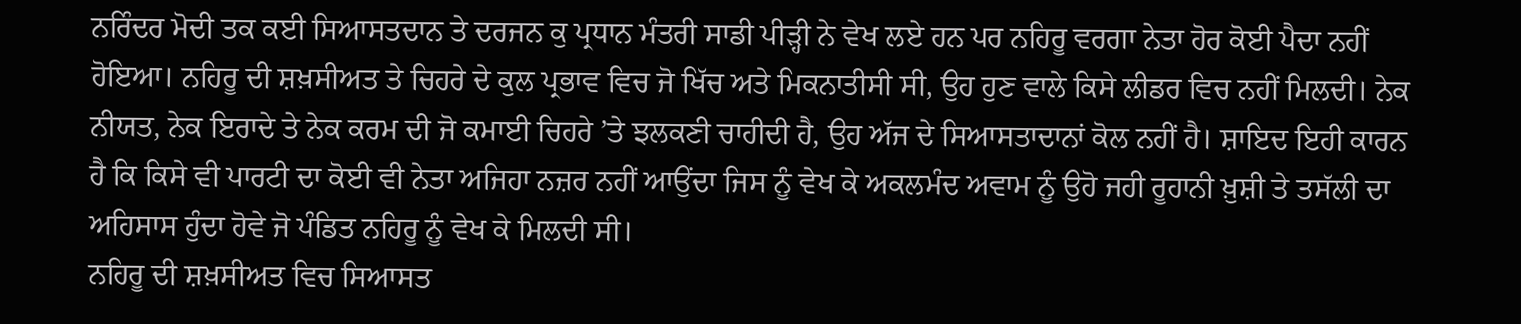ਨਰਿੰਦਰ ਮੋਦੀ ਤਕ ਕਈ ਸਿਆਸਤਦਾਨ ਤੇ ਦਰਜਨ ਕੁ ਪ੍ਰਧਾਨ ਮੰਤਰੀ ਸਾਡੀ ਪੀੜ੍ਹੀ ਨੇ ਵੇਖ ਲਏ ਹਨ ਪਰ ਨਹਿਰੂ ਵਰਗਾ ਨੇਤਾ ਹੋਰ ਕੋਈ ਪੈਦਾ ਨਹੀਂ ਹੋਇਆ। ਨਹਿਰੂ ਦੀ ਸ਼ਖ਼ਸੀਅਤ ਤੇ ਚਿਹਰੇ ਦੇ ਕੁਲ ਪ੍ਰਭਾਵ ਵਿਚ ਜੋ ਖਿੱਚ ਅਤੇ ਮਿਕਨਾਤੀਸੀ ਸੀ, ਉਹ ਹੁਣ ਵਾਲੇ ਕਿਸੇ ਲੀਡਰ ਵਿਚ ਨਹੀਂ ਮਿਲਦੀ। ਨੇਕ ਨੀਯਤ, ਨੇਕ ਇਰਾਦੇ ਤੇ ਨੇਕ ਕਰਮ ਦੀ ਜੋ ਕਮਾਈ ਚਿਹਰੇ ’ਤੇ ਝਲਕਣੀ ਚਾਹੀਦੀ ਹੈ, ਉਹ ਅੱਜ ਦੇ ਸਿਆਸਤਾਦਾਨਾਂ ਕੋਲ ਨਹੀਂ ਹੈ। ਸ਼ਾਇਦ ਇਹੀ ਕਾਰਨ ਹੈ ਕਿ ਕਿਸੇ ਵੀ ਪਾਰਟੀ ਦਾ ਕੋਈ ਵੀ ਨੇਤਾ ਅਜਿਹਾ ਨਜ਼ਰ ਨਹੀਂ ਆਉਂਦਾ ਜਿਸ ਨੂੰ ਵੇਖ ਕੇ ਅਕਲਮੰਦ ਅਵਾਮ ਨੂੰ ਉਹੋ ਜਹੀ ਰੂਹਾਨੀ ਖ਼ੁਸ਼ੀ ਤੇ ਤਸੱਲੀ ਦਾ ਅਹਿਸਾਸ ਹੁੰਦਾ ਹੋਵੇ ਜੋ ਪੰਡਿਤ ਨਹਿਰੂ ਨੂੰ ਵੇਖ ਕੇ ਮਿਲਦੀ ਸੀ।
ਨਹਿਰੂ ਦੀ ਸ਼ਖ਼ਸੀਅਤ ਵਿਚ ਸਿਆਸਤ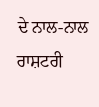ਦੇ ਨਾਲ-ਨਾਲ ਰਾਸ਼ਟਰੀ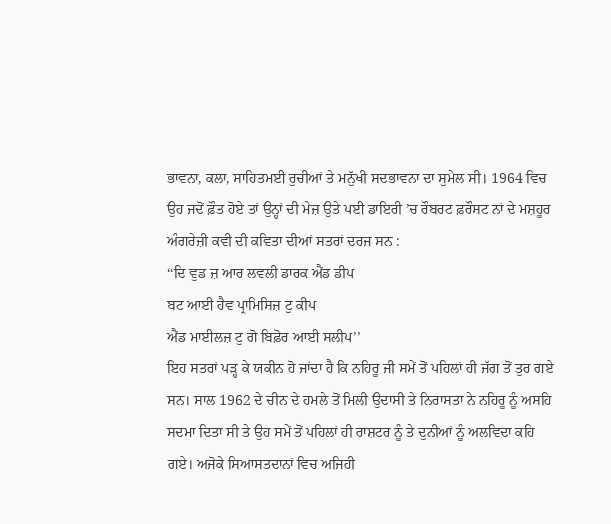ਭਾਵਨਾ, ਕਲਾ, ਸਾਹਿਤਮਈ ਰੁਚੀਆਂ ਤੇ ਮਨੁੱਖੀ ਸਦਭਾਵਨਾ ਦਾ ਸੁਮੇਲ ਸੀ। 1964 ਵਿਚ ਉਹ ਜਦੋਂ ਫ਼ੌਤ ਹੋਏ ਤਾਂ ਉਨ੍ਹਾਂ ਦੀ ਮੇਜ਼ ਉਤੇ ਪਈ ਡਾਇਰੀ ’ਚ ਰੌਬਰਟ ਫ਼ਰੌਸਟ ਨਾਂ ਦੇ ਮਸ਼ਹੂਰ ਅੰਗਰੇਜ਼ੀ ਕਵੀ ਦੀ ਕਵਿਤਾ ਦੀਆਂ ਸਤਰਾਂ ਦਰਜ ਸਨ :
‘‘ਦਿ ਵੁਡ ਜ਼ ਆਰ ਲਵਲੀ ਡਾਰਕ ਐਂਡ ਡੀਪ
ਬਟ ਆਈ ਹੈਵ ਪ੍ਰਾਮਿਸਿਜ਼ ਟੁ ਕੀਪ
ਐਂਡ ਮਾਈਲਜ਼ ਟੁ ਗੋ ਬਿਫ਼ੋਰ ਆਈ ਸਲੀਪ’’
ਇਹ ਸਤਰਾਂ ਪੜ੍ਹ ਕੇ ਯਕੀਨ ਹੋ ਜਾਂਦਾ ਹੈ ਕਿ ਨਹਿਰੂ ਜੀ ਸਮੇਂ ਤੋਂ ਪਹਿਲਾਂ ਹੀ ਜੱਗ ਤੋਂ ਤੁਰ ਗਏ ਸਨ। ਸਾਲ 1962 ਦੇ ਚੀਨ ਦੇ ਹਮਲੇ ਤੋਂ ਮਿਲੀ ਉਦਾਸੀ ਤੇ ਨਿਰਾਸਤਾ ਨੇ ਨਹਿਰੂ ਨੂੰ ਅਸਹਿ ਸਦਮਾ ਦਿਤਾ ਸੀ ਤੇ ਉਹ ਸਮੇਂ ਤੋਂ ਪਹਿਲਾਂ ਹੀ ਰਾਸ਼ਟਰ ਨੂੰ ਤੇ ਦੁਨੀਆਂ ਨੂੰ ਅਲਵਿਦਾ ਕਹਿ ਗਏ। ਅਜੋਕੇ ਸਿਆਸਤਦਾਨਾਂ ਵਿਚ ਅਜਿਹੀ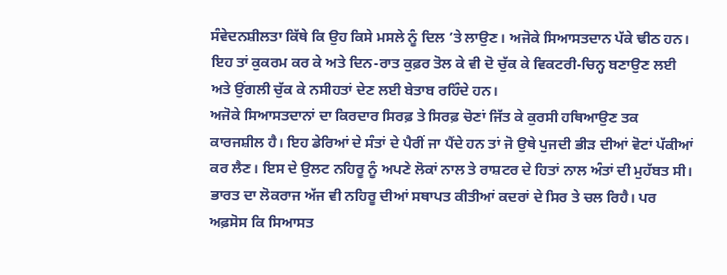ਸੰਵੇਦਨਸ਼ੀਲਤਾ ਕਿੱਥੇ ਕਿ ਉਹ ਕਿਸੇ ਮਸਲੇ ਨੂੰ ਦਿਲ ’ਤੇ ਲਾਉਣ। ਅਜੋਕੇ ਸਿਆਸਤਦਾਨ ਪੱਕੇ ਢੀਠ ਹਨ। ਇਹ ਤਾਂ ਕੁਕਰਮ ਕਰ ਕੇ ਅਤੇ ਦਿਨ-ਰਾਤ ਕੁਫ਼ਰ ਤੋਲ ਕੇ ਵੀ ਦੋ ਚੁੱਕ ਕੇ ਵਿਕਟਰੀ-ਚਿਨ੍ਹ ਬਣਾਉਣ ਲਈ ਅਤੇ ਉਂਗਲੀ ਚੁੱਕ ਕੇ ਨਸੀਹਤਾਂ ਦੇਣ ਲਈ ਬੇਤਾਬ ਰਹਿੰਦੇ ਹਨ।
ਅਜੋਕੇ ਸਿਆਸਤਦਾਨਾਂ ਦਾ ਕਿਰਦਾਰ ਸਿਰਫ਼ ਤੇ ਸਿਰਫ਼ ਚੋਣਾਂ ਜਿੱਤ ਕੇ ਕੁਰਸੀ ਹਥਿਆਉਣ ਤਕ ਕਾਰਜਸ਼ੀਲ ਹੈ। ਇਹ ਡੇਰਿਆਂ ਦੇ ਸੰਤਾਂ ਦੇ ਪੈਰੀਂ ਜਾ ਪੈਂਦੇ ਹਨ ਤਾਂ ਜੋ ਉਥੇ ਪੁਜਦੀ ਭੀੜ ਦੀਆਂ ਵੋਟਾਂ ਪੱਕੀਆਂ ਕਰ ਲੈਣ। ਇਸ ਦੇ ਉਲਟ ਨਹਿਰੂ ਨੂੰ ਅਪਣੇ ਲੋਕਾਂ ਨਾਲ ਤੇ ਰਾਸ਼ਟਰ ਦੇ ਹਿਤਾਂ ਨਾਲ ਅੰਤਾਂ ਦੀ ਮੁਹੱਬਤ ਸੀ। ਭਾਰਤ ਦਾ ਲੋਕਰਾਜ ਅੱਜ ਵੀ ਨਹਿਰੂ ਦੀਆਂ ਸਥਾਪਤ ਕੀਤੀਆਂ ਕਦਰਾਂ ਦੇ ਸਿਰ ਤੇ ਚਲ ਰਿਹੈ। ਪਰ ਅਫ਼ਸੋਸ ਕਿ ਸਿਆਸਤ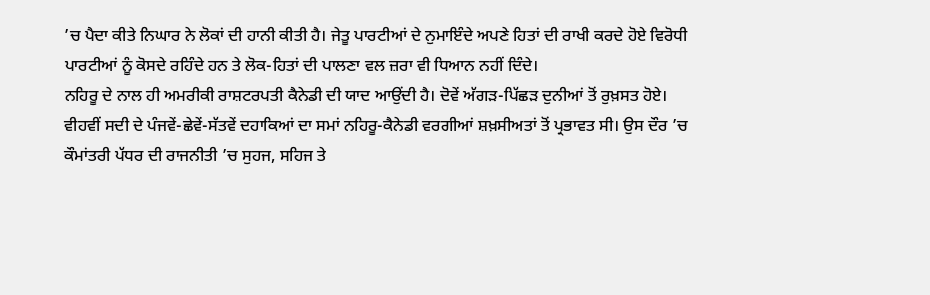’ਚ ਪੈਦਾ ਕੀਤੇ ਨਿਘਾਰ ਨੇ ਲੋਕਾਂ ਦੀ ਹਾਨੀ ਕੀਤੀ ਹੈ। ਜੇਤੂ ਪਾਰਟੀਆਂ ਦੇ ਨੁਮਾਇੰਦੇ ਅਪਣੇ ਹਿਤਾਂ ਦੀ ਰਾਖੀ ਕਰਦੇ ਹੋਏ ਵਿਰੋਧੀ ਪਾਰਟੀਆਂ ਨੂੰ ਕੋਸਦੇ ਰਹਿੰਦੇ ਹਨ ਤੇ ਲੋਕ-ਹਿਤਾਂ ਦੀ ਪਾਲਣਾ ਵਲ ਜ਼ਰਾ ਵੀ ਧਿਆਨ ਨਹੀਂ ਦਿੰਦੇ।
ਨਹਿਰੂ ਦੇ ਨਾਲ ਹੀ ਅਮਰੀਕੀ ਰਾਸ਼ਟਰਪਤੀ ਕੈਨੇਡੀ ਦੀ ਯਾਦ ਆਉਂਦੀ ਹੈ। ਦੋਵੇਂ ਅੱਗੜ-ਪਿੱਛੜ ਦੁਨੀਆਂ ਤੋਂ ਰੁਖ਼ਸਤ ਹੋਏ। ਵੀਹਵੀਂ ਸਦੀ ਦੇ ਪੰਜਵੇਂ-ਛੇਵੇਂ-ਸੱਤਵੇਂ ਦਹਾਕਿਆਂ ਦਾ ਸਮਾਂ ਨਹਿਰੂ-ਕੈਨੇਡੀ ਵਰਗੀਆਂ ਸ਼ਖ਼ਸੀਅਤਾਂ ਤੋਂ ਪ੍ਰਭਾਵਤ ਸੀ। ਉਸ ਦੌਰ ’ਚ ਕੌਮਾਂਤਰੀ ਪੱਧਰ ਦੀ ਰਾਜਨੀਤੀ ’ਚ ਸੁਹਜ, ਸਹਿਜ ਤੇ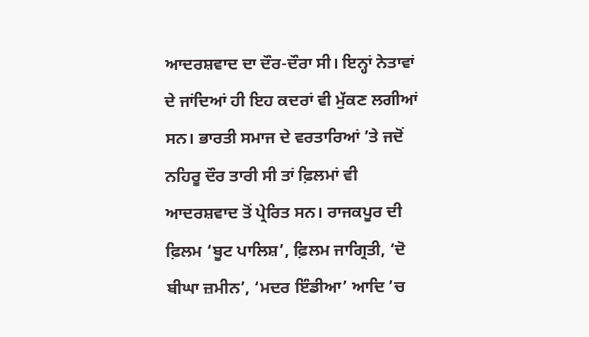ਆਦਰਸ਼ਵਾਦ ਦਾ ਦੌਰ-ਦੌਰਾ ਸੀ। ਇਨ੍ਹਾਂ ਨੇਤਾਵਾਂ ਦੇ ਜਾਂਦਿਆਂ ਹੀ ਇਹ ਕਦਰਾਂ ਵੀ ਮੁੱਕਣ ਲਗੀਆਂ ਸਨ। ਭਾਰਤੀ ਸਮਾਜ ਦੇ ਵਰਤਾਰਿਆਂ ’ਤੇ ਜਦੋਂ ਨਹਿਰੂ ਦੌਰ ਤਾਰੀ ਸੀ ਤਾਂ ਫ਼ਿਲਮਾਂ ਵੀ ਆਦਰਸ਼ਵਾਦ ਤੋਂ ਪ੍ਰੇਰਿਤ ਸਨ। ਰਾਜਕਪੂਰ ਦੀ ਫ਼ਿਲਮ ‘ਬੂਟ ਪਾਲਿਸ਼’, ਫ਼ਿਲਮ ਜਾਗ੍ਰਿਤੀ, ‘ਦੋ ਬੀਘਾ ਜ਼ਮੀਨ’, ‘ਮਦਰ ਇੰਡੀਆ’ ਆਦਿ ’ਚ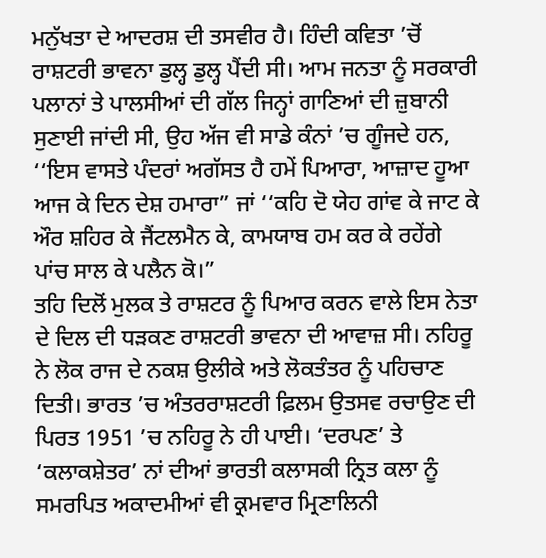ਮਨੁੱਖਤਾ ਦੇ ਆਦਰਸ਼ ਦੀ ਤਸਵੀਰ ਹੈ। ਹਿੰਦੀ ਕਵਿਤਾ ’ਚੋਂ ਰਾਸ਼ਟਰੀ ਭਾਵਨਾ ਡੁਲ੍ਹ ਡੁਲ੍ਹ ਪੈਂਦੀ ਸੀ। ਆਮ ਜਨਤਾ ਨੂੰ ਸਰਕਾਰੀ ਪਲਾਨਾਂ ਤੇ ਪਾਲਸੀਆਂ ਦੀ ਗੱਲ ਜਿਨ੍ਹਾਂ ਗਾਣਿਆਂ ਦੀ ਜ਼ੁਬਾਨੀ ਸੁਣਾਈ ਜਾਂਦੀ ਸੀ, ਉਹ ਅੱਜ ਵੀ ਸਾਡੇ ਕੰਨਾਂ ’ਚ ਗੂੰਜਦੇ ਹਨ, ‘‘ਇਸ ਵਾਸਤੇ ਪੰਦਰਾਂ ਅਗੱਸਤ ਹੈ ਹਮੇਂ ਪਿਆਰਾ, ਆਜ਼ਾਦ ਹੂਆ ਆਜ ਕੇ ਦਿਨ ਦੇਸ਼ ਹਮਾਰਾ” ਜਾਂ ‘‘ਕਹਿ ਦੋ ਯੇਹ ਗਾਂਵ ਕੇ ਜਾਟ ਕੇ ਔਰ ਸ਼ਹਿਰ ਕੇ ਜੈਂਟਲਮੈਨ ਕੇ, ਕਾਮਯਾਬ ਹਮ ਕਰ ਕੇ ਰਹੇਂਗੇ ਪਾਂਚ ਸਾਲ ਕੇ ਪਲੈਨ ਕੋ।”
ਤਹਿ ਦਿਲੋਂ ਮੁਲਕ ਤੇ ਰਾਸ਼ਟਰ ਨੂੰ ਪਿਆਰ ਕਰਨ ਵਾਲੇ ਇਸ ਨੇਤਾ ਦੇ ਦਿਲ ਦੀ ਧੜਕਣ ਰਾਸ਼ਟਰੀ ਭਾਵਨਾ ਦੀ ਆਵਾਜ਼ ਸੀ। ਨਹਿਰੂ ਨੇ ਲੋਕ ਰਾਜ ਦੇ ਨਕਸ਼ ਉਲੀਕੇ ਅਤੇ ਲੋਕਤੰਤਰ ਨੂੰ ਪਹਿਚਾਣ ਦਿਤੀ। ਭਾਰਤ ’ਚ ਅੰਤਰਰਾਸ਼ਟਰੀ ਫ਼ਿਲਮ ਉਤਸਵ ਰਚਾਉਣ ਦੀ ਪਿਰਤ 1951 ’ਚ ਨਹਿਰੂ ਨੇ ਹੀ ਪਾਈ। ‘ਦਰਪਣ’ ਤੇ ‘ਕਲਾਕਸ਼ੇਤਰ’ ਨਾਂ ਦੀਆਂ ਭਾਰਤੀ ਕਲਾਸਕੀ ਨ੍ਰਿਤ ਕਲਾ ਨੂੰ ਸਮਰਪਿਤ ਅਕਾਦਮੀਆਂ ਵੀ ਕ੍ਰਮਵਾਰ ਮ੍ਰਿਣਾਲਿਨੀ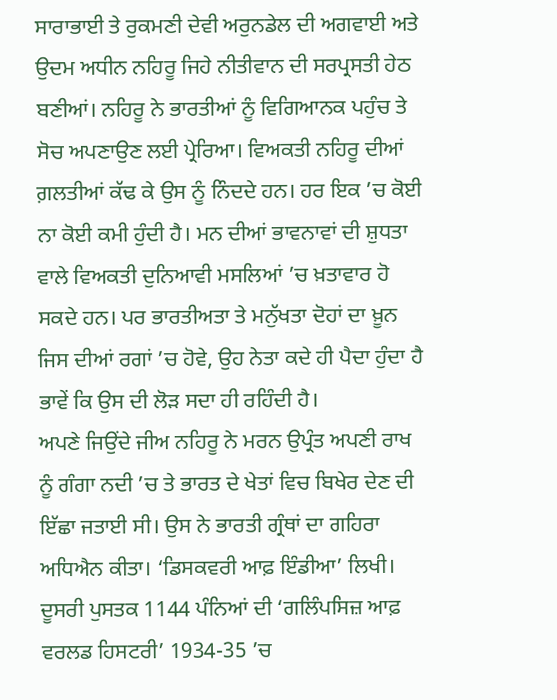ਸਾਰਾਭਾਈ ਤੇ ਰੁਕਮਣੀ ਦੇਵੀ ਅਰੁਨਡੇਲ ਦੀ ਅਗਵਾਈ ਅਤੇ ਉਦਮ ਅਧੀਨ ਨਹਿਰੂ ਜਿਹੇ ਨੀਤੀਵਾਨ ਦੀ ਸਰਪ੍ਰਸਤੀ ਹੇਠ ਬਣੀਆਂ। ਨਹਿਰੂ ਨੇ ਭਾਰਤੀਆਂ ਨੂੰ ਵਿਗਿਆਨਕ ਪਹੁੰਚ ਤੇ ਸੋਚ ਅਪਣਾਉਣ ਲਈ ਪ੍ਰੇਰਿਆ। ਵਿਅਕਤੀ ਨਹਿਰੂ ਦੀਆਂ ਗ਼ਲਤੀਆਂ ਕੱਢ ਕੇ ਉਸ ਨੂੰ ਨਿੰਦਦੇ ਹਨ। ਹਰ ਇਕ ’ਚ ਕੋਈ ਨਾ ਕੋਈ ਕਮੀ ਹੁੰਦੀ ਹੈ। ਮਨ ਦੀਆਂ ਭਾਵਨਾਵਾਂ ਦੀ ਸ਼ੁਧਤਾ ਵਾਲੇ ਵਿਅਕਤੀ ਦੁਨਿਆਵੀ ਮਸਲਿਆਂ ’ਚ ਖ਼ਤਾਵਾਰ ਹੋ ਸਕਦੇ ਹਨ। ਪਰ ਭਾਰਤੀਅਤਾ ਤੇ ਮਨੁੱਖਤਾ ਦੋਹਾਂ ਦਾ ਖ਼ੂਨ ਜਿਸ ਦੀਆਂ ਰਗਾਂ ’ਚ ਹੋਵੇ, ਉਹ ਨੇਤਾ ਕਦੇ ਹੀ ਪੈਦਾ ਹੁੰਦਾ ਹੈ ਭਾਵੇਂ ਕਿ ਉਸ ਦੀ ਲੋੜ ਸਦਾ ਹੀ ਰਹਿੰਦੀ ਹੈ।
ਅਪਣੇ ਜਿਉਂਦੇ ਜੀਅ ਨਹਿਰੂ ਨੇ ਮਰਨ ਉਪ੍ਰੰਤ ਅਪਣੀ ਰਾਖ ਨੂੰ ਗੰਗਾ ਨਦੀ ’ਚ ਤੇ ਭਾਰਤ ਦੇ ਖੇਤਾਂ ਵਿਚ ਬਿਖੇਰ ਦੇਣ ਦੀ ਇੱਛਾ ਜਤਾਈ ਸੀ। ਉਸ ਨੇ ਭਾਰਤੀ ਗ੍ਰੰਥਾਂ ਦਾ ਗਹਿਰਾ ਅਧਿਐਨ ਕੀਤਾ। ‘ਡਿਸਕਵਰੀ ਆਫ਼ ਇੰਡੀਆ’ ਲਿਖੀ। ਦੂਸਰੀ ਪੁਸਤਕ 1144 ਪੰਨਿਆਂ ਦੀ ‘ਗਲਿੰਪਸਿਜ਼ ਆਫ਼ ਵਰਲਡ ਹਿਸਟਰੀ’ 1934-35 ’ਚ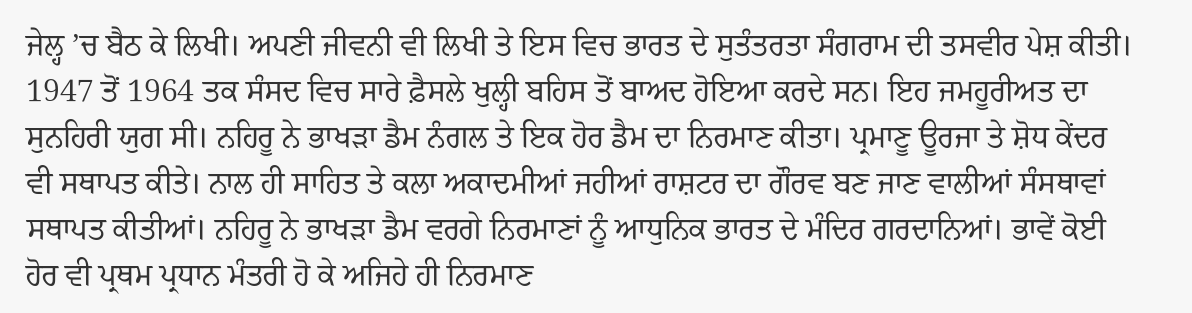ਜੇਲ੍ਹ ’ਚ ਬੈਠ ਕੇ ਲਿਖੀ। ਅਪਣੀ ਜੀਵਨੀ ਵੀ ਲਿਖੀ ਤੇ ਇਸ ਵਿਚ ਭਾਰਤ ਦੇ ਸੁਤੰਤਰਤਾ ਸੰਗਰਾਮ ਦੀ ਤਸਵੀਰ ਪੇਸ਼ ਕੀਤੀ।
1947 ਤੋਂ 1964 ਤਕ ਸੰਸਦ ਵਿਚ ਸਾਰੇ ਫ਼ੈਸਲੇ ਖੁਲ੍ਹੀ ਬਹਿਸ ਤੋਂ ਬਾਅਦ ਹੋਇਆ ਕਰਦੇ ਸਨ। ਇਹ ਜਮਹੂਰੀਅਤ ਦਾ ਸੁਨਹਿਰੀ ਯੁਗ ਸੀ। ਨਹਿਰੂ ਨੇ ਭਾਖੜਾ ਡੈਮ ਨੰਗਲ ਤੇ ਇਕ ਹੋਰ ਡੈਮ ਦਾ ਨਿਰਮਾਣ ਕੀਤਾ। ਪ੍ਰਮਾਣੂ ਊਰਜਾ ਤੇ ਸ਼ੋਧ ਕੇਂਦਰ ਵੀ ਸਥਾਪਤ ਕੀਤੇ। ਨਾਲ ਹੀ ਸਾਹਿਤ ਤੇ ਕਲਾ ਅਕਾਦਮੀਆਂ ਜਹੀਆਂ ਰਾਸ਼ਟਰ ਦਾ ਗੌਰਵ ਬਣ ਜਾਣ ਵਾਲੀਆਂ ਸੰਸਥਾਵਾਂ ਸਥਾਪਤ ਕੀਤੀਆਂ। ਨਹਿਰੂ ਨੇ ਭਾਖੜਾ ਡੈਮ ਵਰਗੇ ਨਿਰਮਾਣਾਂ ਨੂੰ ਆਧੁਨਿਕ ਭਾਰਤ ਦੇ ਮੰਦਿਰ ਗਰਦਾਨਿਆਂ। ਭਾਵੇਂ ਕੋਈ ਹੋਰ ਵੀ ਪ੍ਰਥਮ ਪ੍ਰਧਾਨ ਮੰਤਰੀ ਹੋ ਕੇ ਅਜਿਹੇ ਹੀ ਨਿਰਮਾਣ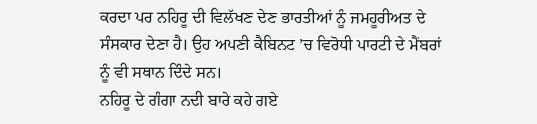ਕਰਦਾ ਪਰ ਨਹਿਰੂ ਦੀ ਵਿਲੱਖਣ ਦੇਣ ਭਾਰਤੀਆਂ ਨੂੰ ਜਮਹੂਰੀਅਤ ਦੇ ਸੰਸਕਾਰ ਦੇਣਾ ਹੈ। ਉਹ ਅਪਣੀ ਕੈਬਿਨਟ ’ਚ ਵਿਰੋਧੀ ਪਾਰਟੀ ਦੇ ਮੈਂਬਰਾਂ ਨੂੰ ਵੀ ਸਥਾਨ ਦਿੰਦੇ ਸਨ।
ਨਹਿਰੂ ਦੇ ਗੰਗਾ ਨਦੀ ਬਾਰੇ ਕਹੇ ਗਏ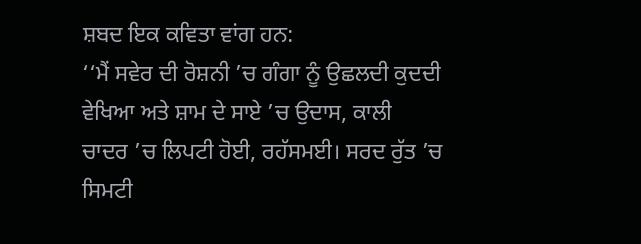ਸ਼ਬਦ ਇਕ ਕਵਿਤਾ ਵਾਂਗ ਹਨ:
‘‘ਮੈਂ ਸਵੇਰ ਦੀ ਰੋਸ਼ਨੀ ’ਚ ਗੰਗਾ ਨੂੰ ਉਛਲਦੀ ਕੁਦਦੀ ਵੇਖਿਆ ਅਤੇ ਸ਼ਾਮ ਦੇ ਸਾਏ ’ਚ ਉਦਾਸ, ਕਾਲੀ ਚਾਦਰ ’ਚ ਲਿਪਟੀ ਹੋਈ, ਰਹੱਸਮਈ। ਸਰਦ ਰੁੱਤ ’ਚ ਸਿਮਟੀ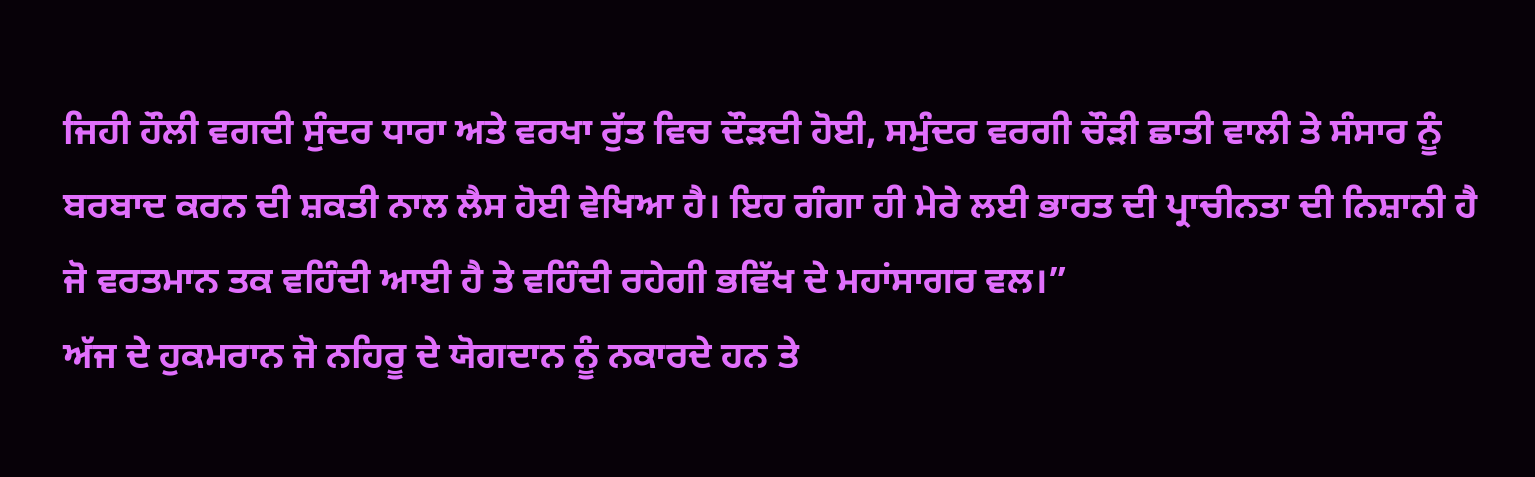ਜਿਹੀ ਹੌਲੀ ਵਗਦੀ ਸੁੰਦਰ ਧਾਰਾ ਅਤੇ ਵਰਖਾ ਰੁੱਤ ਵਿਚ ਦੌੜਦੀ ਹੋਈ, ਸਮੁੰਦਰ ਵਰਗੀ ਚੌੜੀ ਛਾਤੀ ਵਾਲੀ ਤੇ ਸੰਸਾਰ ਨੂੰ ਬਰਬਾਦ ਕਰਨ ਦੀ ਸ਼ਕਤੀ ਨਾਲ ਲੈਸ ਹੋਈ ਵੇਖਿਆ ਹੈ। ਇਹ ਗੰਗਾ ਹੀ ਮੇਰੇ ਲਈ ਭਾਰਤ ਦੀ ਪ੍ਰਾਚੀਨਤਾ ਦੀ ਨਿਸ਼ਾਨੀ ਹੈ ਜੋ ਵਰਤਮਾਨ ਤਕ ਵਹਿੰਦੀ ਆਈ ਹੈ ਤੇ ਵਹਿੰਦੀ ਰਹੇਗੀ ਭਵਿੱਖ ਦੇ ਮਹਾਂਸਾਗਰ ਵਲ।”
ਅੱਜ ਦੇ ਹੁਕਮਰਾਨ ਜੋ ਨਹਿਰੂ ਦੇ ਯੋਗਦਾਨ ਨੂੰ ਨਕਾਰਦੇ ਹਨ ਤੇ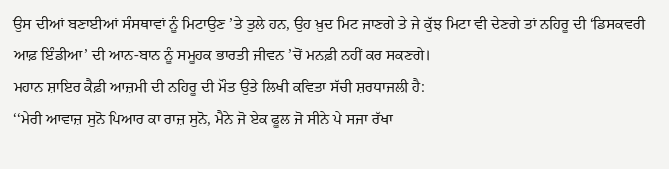ਉਸ ਦੀਆਂ ਬਣਾਈਆਂ ਸੰਸਥਾਵਾਂ ਨੂੰ ਮਿਟਾਉਣ ’ਤੇ ਤੁਲੇ ਹਨ, ਉਹ ਖ਼ੁਦ ਮਿਟ ਜਾਣਗੇ ਤੇ ਜੇ ਕੁੱਝ ਮਿਟਾ ਵੀ ਦੇਣਗੇ ਤਾਂ ਨਹਿਰੂ ਦੀ ‘ਡਿਸਕਵਰੀ ਆਫ਼ ਇੰਡੀਆ’ ਦੀ ਆਨ-ਬਾਨ ਨੂੰ ਸਮੂਹਕ ਭਾਰਤੀ ਜੀਵਨ ’ਚੋਂ ਮਨਫ਼ੀ ਨਹੀਂ ਕਰ ਸਕਣਗੇ।
ਮਹਾਨ ਸ਼ਾਇਰ ਕੈਫ਼ੀ ਆਜ਼ਮੀ ਦੀ ਨਹਿਰੂ ਦੀ ਮੌਤ ਉਤੇ ਲਿਖੀ ਕਵਿਤਾ ਸੱਚੀ ਸ਼ਰਧਾਜਲੀ ਹੈ:
‘‘ਮੇਰੀ ਆਵਾਜ਼ ਸੁਨੋ ਪਿਆਰ ਕਾ ਰਾਜ਼ ਸੁਨੋ, ਮੈਨੇ ਜੋ ਏਕ ਫੂਲ ਜੋ ਸੀਨੇ ਪੇ ਸਜਾ ਰੱਖਾ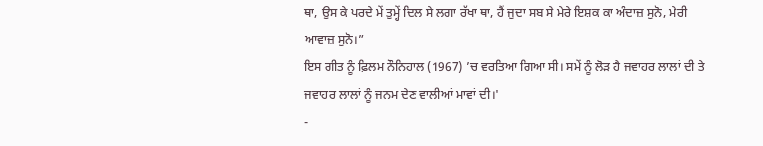ਥਾ, ਉਸ ਕੇ ਪਰਦੇ ਮੇਂ ਤੁਮ੍ਹੇਂ ਦਿਲ ਸੇ ਲਗਾ ਰੱਖਾ ਥਾ, ਹੈਂ ਜੁਦਾ ਸਬ ਸੇ ਮੇਰੇ ਇਸ਼ਕ ਕਾ ਅੰਦਾਜ਼ ਸੁਨੋ, ਮੇਰੀ ਆਵਾਜ਼ ਸੁਨੋ।”
ਇਸ ਗੀਤ ਨੂੰ ਫ਼ਿਲਮ ਨੌਨਿਹਾਲ (1967) ’ਚ ਵਰਤਿਆ ਗਿਆ ਸੀ। ਸਮੇਂ ਨੂੰ ਲੋੜ ਹੈ ਜਵਾਹਰ ਲਾਲਾਂ ਦੀ ਤੇ ਜਵਾਹਰ ਲਾਲਾਂ ਨੂੰ ਜਨਮ ਦੇਣ ਵਾਲੀਆਂ ਮਾਵਾਂ ਦੀ।'
-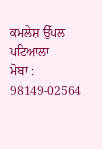ਕਮਲੇਸ਼ ਉੱਪਲ ਪਟਿਆਲਾ
ਮੋਬਾ : 98149-02564